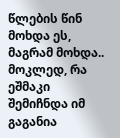წლების წინ მოხდა ეს, მაგრამ მოხდა..
მოკლედ, რა ეშმაკი შემიჩნდა იმ გაგანია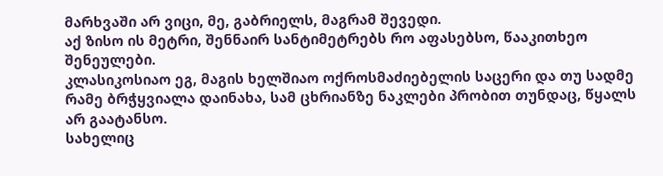მარხვაში არ ვიცი, მე, გაბრიელს, მაგრამ შევედი.
აქ ზისო ის მეტრი, შენნაირ სანტიმეტრებს რო აფასებსო, წააკითხეო შენეულები.
კლასიკოსიაო ეგ, მაგის ხელშიაო ოქროსმაძიებელის საცერი და თუ სადმე რამე ბრჭყვიალა დაინახა, სამ ცხრიანზე ნაკლები პრობით თუნდაც, წყალს არ გაატანსო.
სახელიც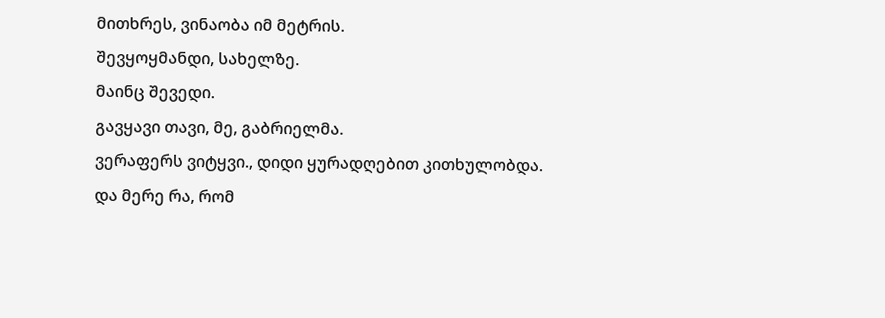მითხრეს, ვინაობა იმ მეტრის.
შევყოყმანდი, სახელზე.
მაინც შევედი.
გავყავი თავი, მე, გაბრიელმა.
ვერაფერს ვიტყვი., დიდი ყურადღებით კითხულობდა.
და მერე რა, რომ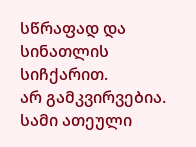სწრაფად და სინათლის სიჩქარით.
არ გამკვირვებია.
სამი ათეული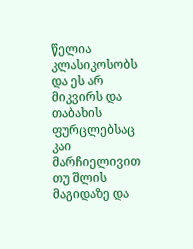წელია კლასიკოსობს და ეს არ მიკვირს და თაბახის ფურცლებსაც კაი მარჩიელივით თუ შლის მაგიდაზე და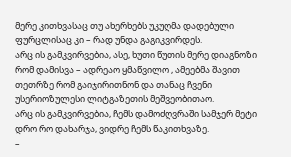მერე კითხვასაც თუ ახერხებს უკუღმა დადებული ფურცლისაც კი – რად უნდა გაგიკვირდეს.
არც ის გამკვირვებია, ასე, ხუთი წუთის მერე დიაგნოზი რომ დამისვა – ადრეაო ყმაწვილო , ამეებმა შავით თეთრზე რომ გაიჯირითნონ და თანაც ჩვენი უსერიოზულესი ლიტგაზეთის მეშვეობითაო.
არც ის გამკვირვებია, ჩემს დამოძღვრაში სამჯერ მეტი დრო რო დახარჯა, ვიდრე ჩემს წაკითხვაზე.
–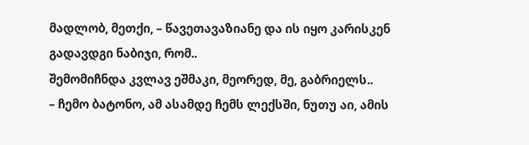მადლობ, მეთქი, – წავეთავაზიანე და ის იყო კარისკენ გადავდგი ნაბიჯი, რომ..
შემომიჩნდა კვლავ ეშმაკი, მეორედ, მე, გაბრიელს..
– ჩემო ბატონო, ამ ასამდე ჩემს ლექსში, ნუთუ აი, ამის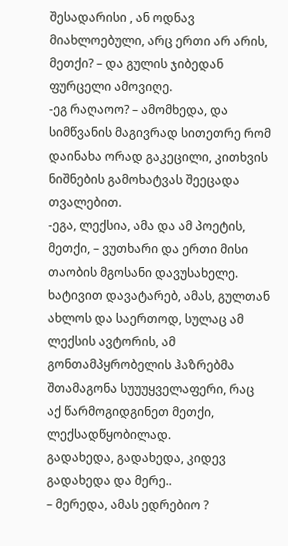შესადარისი , ან ოდნავ მიახლოებული, არც ერთი არ არის, მეთქი? – და გულის ჯიბედან ფურცელი ამოვიღე.
-ეგ რაღაოო? – ამომხედა, და სიმწვანის მაგივრად სითეთრე რომ დაინახა ორად გაკეცილი, კითხვის ნიშნების გამოხატვას შეეცადა თვალებით.
-ეგა, ლექსია, ამა და ამ პოეტის, მეთქი, – ვუთხარი და ერთი მისი თაობის მგოსანი დავუსახელე.
ხატივით დავატარებ, ამას, გულთან ახლოს და საერთოდ, სულაც ამ ლექსის ავტორის, ამ გონთამპყრობელის ჰაზრებმა შთამაგონა სუუუყველაფერი, რაც აქ წარმოგიდგინეთ მეთქი, ლექსადწყობილად.
გადახედა, გადახედა, კიდევ გადახედა და მერე..
– მერედა, ამას ედრებიო ?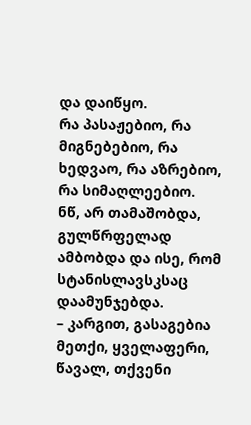და დაიწყო.
რა პასაჟებიო, რა მიგნებებიო, რა ხედვაო, რა აზრებიო, რა სიმაღლეებიო.
ნწ, არ თამაშობდა, გულწრფელად ამბობდა და ისე, რომ სტანისლავსკსაც დაამუნჯებდა.
– კარგით, გასაგებია მეთქი, ყველაფერი, წავალ, თქვენი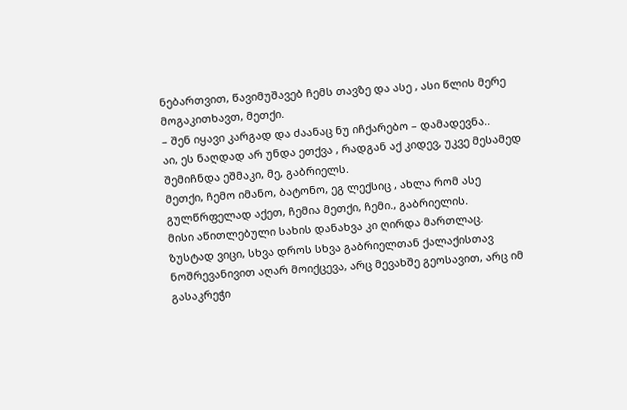ნებართვით, წავიმუშავებ ჩემს თავზე და ასე , ასი წლის მერე მოგაკითხავთ, მეთქი.
– შენ იყავი კარგად და ძაანაც ნუ იჩქარებო – დამადევნა..
აი, ეს ნაღდად არ უნდა ეთქვა , რადგან აქ კიდევ, უკვე მესამედ შემიჩნდა ეშმაკი, მე, გაბრიელს.
მეთქი, ჩემო იმანო, ბატონო, ეგ ლექსიც , ახლა რომ ასე გულწრფელად აქეთ, ჩემია მეთქი, ჩემი., გაბრიელის.
მისი აწითლებული სახის დანახვა კი ღირდა მართლაც.
ზუსტად ვიცი, სხვა დროს სხვა გაბრიელთან ქალაქისთავ ნოშრევანივით აღარ მოიქცევა, არც მევახშე გეოსავით, არც იმ გასაკრეჭი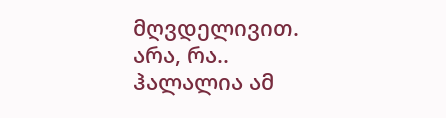მღვდელივით.
არა, რა..
ჰალალია ამ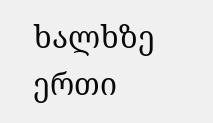ხალხზე ერთი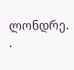ლონდრე.
.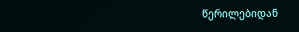წერილებიდან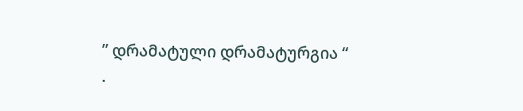” დრამატული დრამატურგია “
.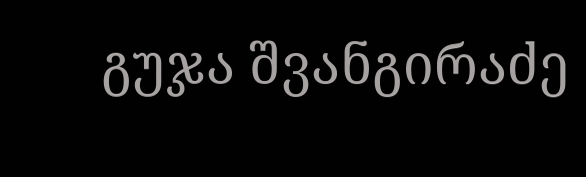გუჯა შვანგირაძე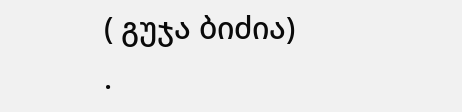( გუჯა ბიძია)
.